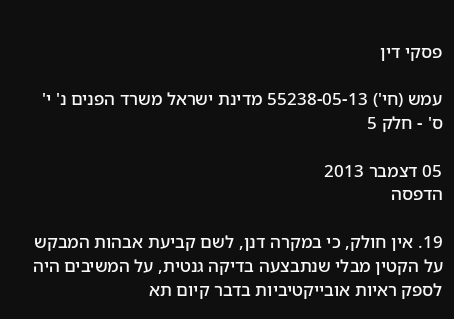פסקי דין

עמש (חי') 55238-05-13 מדינת ישראל משרד הפנים נ' י' ס' - חלק 5

05 דצמבר 2013
הדפסה

19. אין חולק, כי במקרה דנן, לשם קביעת אבהות המבקש על הקטין מבלי שנתבצעה בדיקה גנטית, על המשיבים היה לספק ראיות אובייקטיביות בדבר קיום תא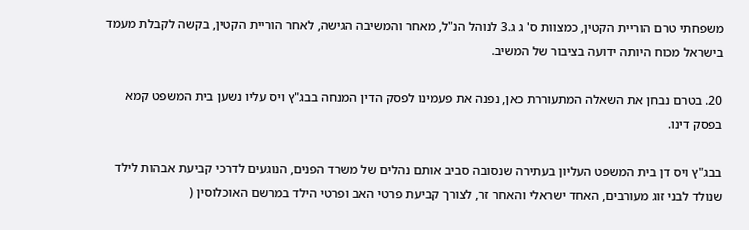משפחתי טרם הוריית הקטין, כמצוות ס' ג ג.3 לנוהל הנ"ל, מאחר והמשיבה הגישה, לאחר הוריית הקטין, בקשה לקבלת מעמד בישראל מכוח היותה ידועה בציבור של המשיב.

20. בטרם נבחן את השאלה המתעוררת כאן, נפנה את פעמינו לפסק הדין המנחה בבג"ץ ויס עליו נשען בית המשפט קמא בפסק דינו.

בבג"ץ ויס דן בית המשפט העליון בעתירה שנסובה סביב אותם נהלים של משרד הפנים, הנוגעים לדרכי קביעת אבהות לילד שנולד לבני זוג מעורבים, האחד ישראלי והאחר זר, לצורך קביעת פרטי האב ופרטי הילד במרשם האוכלוסין (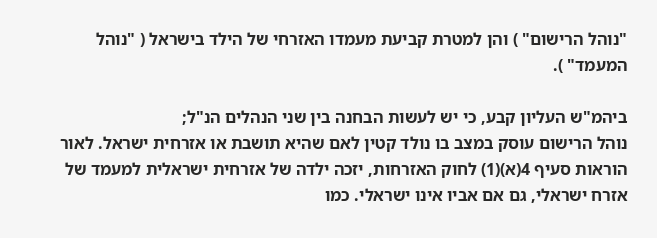"נוהל הרישום" ) והן למטרת קביעת מעמדו האזרחי של הילד בישראל ( "נוהל המעמד" ).

ביהמ"ש העליון קבע, כי יש לעשות הבחנה בין שני הנהלים הנ"ל;
נוהל הרישום עוסק במצב בו נולד קטין לאם שהיא תושבת או אזרחית ישראל. לאור הוראות סעיף 4(א)(1) לחוק האזרחות, יזכה ילדה של אזרחית ישראלית למעמד של אזרח ישראלי, גם אם אביו אינו ישראלי. כמו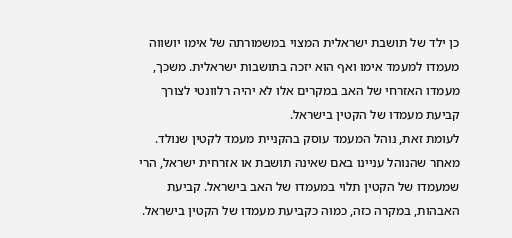כן ילד של תושבת ישראלית המצוי במשמורתה של אימו יושווה מעמדו למעמד אימו ואף הוא יזכה בתושבות ישראלית. משכך, מעמדו האזרחי של האב במקרים אלו לא יהיה רלוונטי לצורך קביעת מעמדו של הקטין בישראל.
לעומת זאת, נוהל המעמד עוסק בהקניית מעמד לקטין שנולד. מאחר שהנוהל עניינו באם שאינה תושבת או אזרחית ישראל, הרי שמעמדו של הקטין תלוי במעמדו של האב בישראל. קביעת האבהות, במקרה כזה, כמוה כקביעת מעמדו של הקטין בישראל.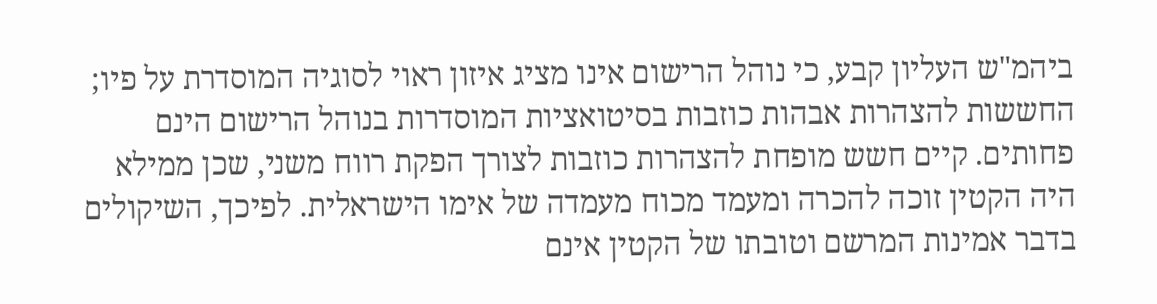ביהמ"ש העליון קבע, כי נוהל הרישום אינו מציג איזון ראוי לסוגיה המוסדרת על פיו; החששות להצהרות אבהות כוזבות בסיטואציות המוסדרות בנוהל הרישום הינם פחותים. קיים חשש מופחת להצהרות כוזבות לצורך הפקת רווח משני, שכן ממילא היה הקטין זוכה להכרה ומעמד מכוח מעמדה של אימו הישראלית. לפיכך, השיקולים בדבר אמינות המרשם וטובתו של הקטין אינם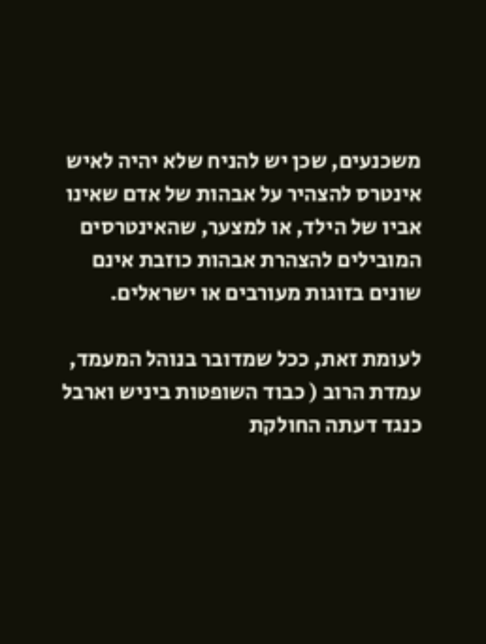משכנעים, שכן יש להניח שלא יהיה לאיש אינטרס להצהיר על אבהות של אדם שאינו אביו של הילד, או למצער, שהאינטרסים המובילים להצהרת אבהות כוזבת אינם שונים בזוגות מעורבים או ישראלים.

לעומת זאת, ככל שמדובר בנוהל המעמד, עמדת הרוב ( כבוד השופטות ביניש וארבל כנגד דעתה החולקת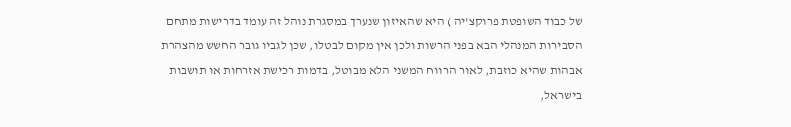של כבוד השופטת פרוקצ'יה ) היא שהאיזון שנערך במסגרת נוהל זה עומד בדרישות מתחם הסבירות המנהלי הבא בפני הרשות ולכן אין מקום לבטלו, שכן לגביו גובר החשש מהצהרת אבהות שהיא כוזבת, לאור הרווח המשני הלא מבוטל, בדמות רכישת אזרחות או תושבות בישראל,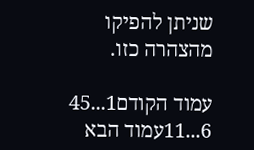שניתן להפיקו מהצהרה כזו.

עמוד הקודם1...45
6...11עמוד הבא